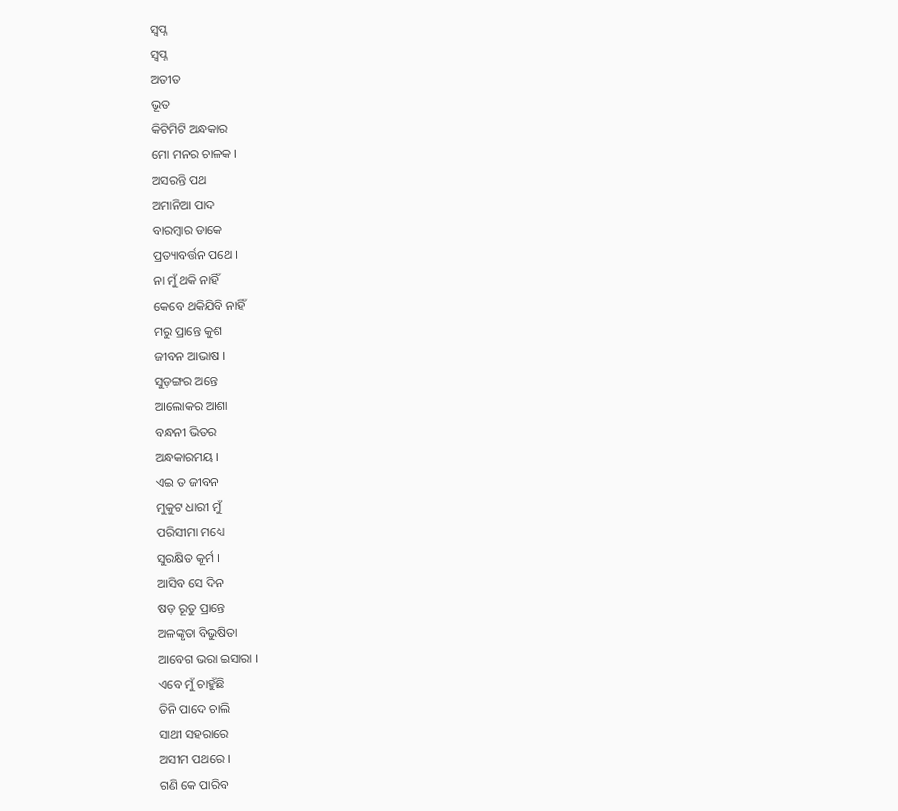ସ୍ଵପ୍ନ
ସ୍ଵପ୍ନ
ଅତୀତ
ଭୂତ
କିଟିମିଟି ଅନ୍ଧକାର
ମୋ ମନର ଚାଳକ ।
ଅସରନ୍ତି ପଥ
ଅମାନିଆ ପାଦ
ବାରମ୍ବାର ଡାକେ
ପ୍ରତ୍ୟାବର୍ତ୍ତନ ପଥେ ।
ନା ମୁଁ ଥକି ନାହିଁ
କେବେ ଥକିଯିବି ନାହିଁ
ମରୁ ପ୍ରାନ୍ତେ କୁଶ
ଜୀବନ ଆଭାଷ ।
ସୁଡ଼ଙ୍ଗର ଅନ୍ତେ
ଆଲୋକର ଆଶା
ବନ୍ଧନୀ ଭିତର
ଅନ୍ଧକାରମୟ ।
ଏଇ ତ ଜୀବନ
ମୁକୁଟ ଧାରୀ ମୁଁ
ପରିସୀମା ମଧ୍ୟେ
ସୁରକ୍ଷିତ କୂର୍ମ ।
ଆସିବ ସେ ଦିନ
ଷଡ଼ ରୂତୁ ପ୍ରାନ୍ତେ
ଅଳଙ୍କୃତା ବିଭୁଷିତା
ଆବେଗ ଭରା ଇସାରା ।
ଏବେ ମୁଁ ଚାହୁଁଛି
ତିନି ପାଦେ ଚାଲି
ସାଥୀ ସହରାରେ
ଅସୀମ ପଥରେ ।
ଗଣି କେ ପାରିବ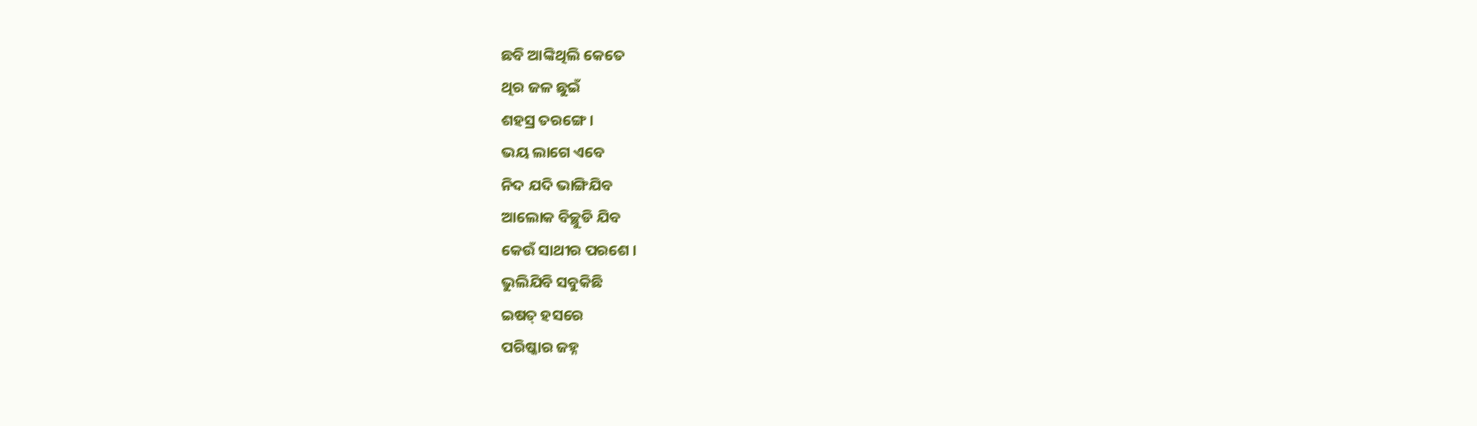ଛବି ଆଙ୍କିଥିଲି କେତେ
ଥିର ଜଳ ଛୁଇଁ
ଶହସ୍ର ତରଙ୍ଗେ ।
ଭୟ ଲାଗେ ଏବେ
ନିଦ ଯଦି ଭାଙ୍ଗିଯିବ
ଆଲୋକ ବିଚ୍ଛୁଡି ଯିବ
କେଉଁ ସାଥୀର ପରଶେ ।
ଭୁଲିଯିବି ସବୁକିଛି
ଇଷତ୍ ହସରେ
ପରିଷ୍କାର ଜହ୍ନ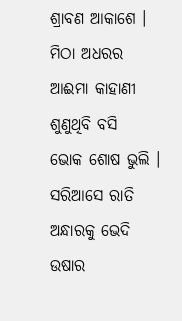ଶ୍ରାବଣ ଆକାଶେ ।
ମିଠା ଅଧରର
ଆଈମା କାହାଣୀ
ଶୁଣୁଥିବି ବସି
ଭୋକ ଶୋଷ ଭୁଲି ।
ସରିଆସେ ରାତି
ଅନ୍ଧାରକୁ ଭେଦି
ଉଷାର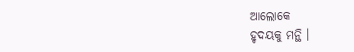ଆଲୋକେ
ହୃଦୟକୁ ମନ୍ଥି ।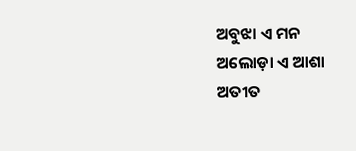ଅବୁଝା ଏ ମନ
ଅଲୋଡ଼ା ଏ ଆଶା
ଅତୀତ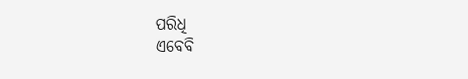ପରିଧି
ଏବେବି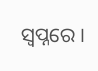ସ୍ୱପ୍ନରେ ।